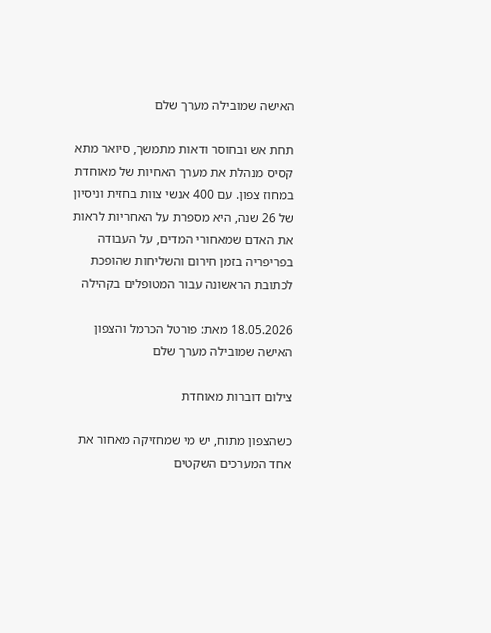האישה שמובילה מערך שלם

תחת אש ובחוסר ודאות מתמשך, סיואר מתא קסיס מנהלת את מערך האחיות של מאוחדת במחוז צפון. עם 400 אנשי צוות בחזית וניסיון של 26 שנה, היא מספרת על האחריות לראות את האדם שמאחורי המדים, על העבודה בפריפריה בזמן חירום והשליחות שהופכת לכתובת הראשונה עבור המטופלים בקהילה

18.05.2026 מאת: פורטל הכרמל והצפון
האישה שמובילה מערך שלם

צילום דוברות מאוחדת

כשהצפון מתוח, יש מי שמחזיקה מאחור את אחד המערכים השקטים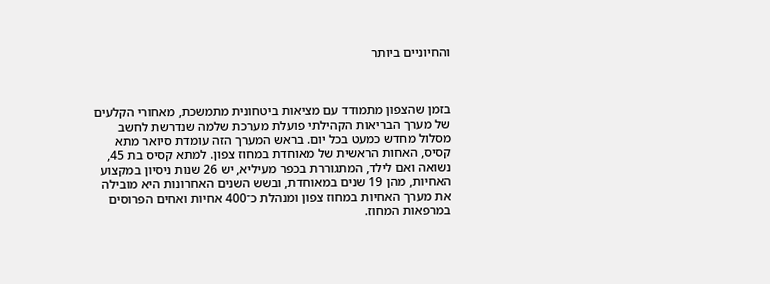והחיוניים ביותר



בזמן שהצפון מתמודד עם מציאות ביטחונית מתמשכת, מאחורי הקלעים של מערך הבריאות הקהילתי פועלת מערכת שלמה שנדרשת לחשב מסלול מחדש כמעט בכל יום. בראש המערך הזה עומדת סיואר מתא קסיס, האחות הראשית של מאוחדת במחוז צפון. למתא קסיס בת 45, נשואה ואם לילד, המתגוררת בכפר מעיליא, יש 26 שנות ניסיון במקצוע האחיות, מהן 19 שנים במאוחדת, ובשש השנים האחרונות היא מובילה את מערך האחיות במחוז צפון ומנהלת כ־400 אחיות ואחים הפרוסים במרפאות המחוז.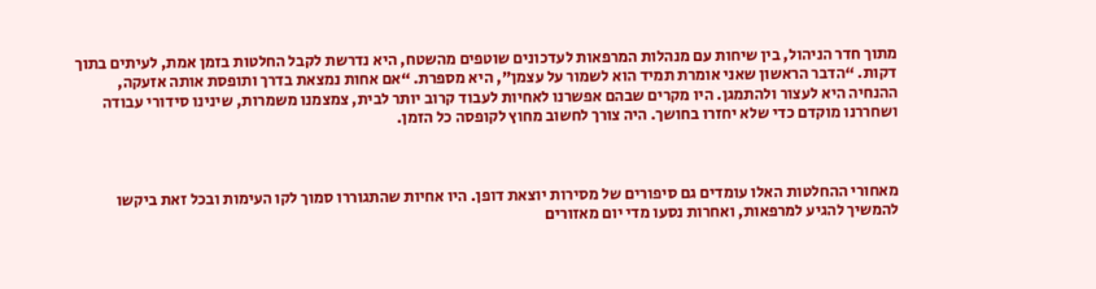מתוך חדר הניהול, בין שיחות עם מנהלות המרפאות לעדכונים שוטפים מהשטח, היא נדרשת לקבל החלטות בזמן אמת, לעיתים בתוך דקות. “הדבר הראשון שאני אומרת תמיד הוא לשמור על עצמן”, היא מספרת. “אם אחות נמצאת בדרך ותופסת אותה אזעקה, ההנחיה היא לעצור ולהתמגן. היו מקרים שבהם אפשרנו לאחיות לעבוד קרוב יותר לבית, צמצמנו משמרות, שינינו סידורי עבודה ושחררנו מוקדם כדי שלא יחזרו בחושך. היה צורך לחשוב מחוץ לקופסה כל הזמן.



מאחורי ההחלטות האלו עומדים גם סיפורים של מסירות יוצאת דופן. היו אחיות שהתגוררו סמוך לקו העימות ובכל זאת ביקשו להמשיך להגיע למרפאות, ואחרות נסעו מדי יום מאזורים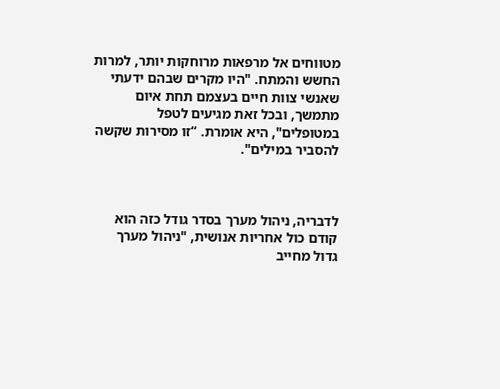מטווחים אל מרפאות מרוחקות יותר, למרות החשש והמתח. "היו מקרים שבהם ידעתי שאנשי צוות חיים בעצמם תחת איום מתמשך, ובכל זאת מגיעים לטפל במטופלים", היא אומרת. “זו מסירות שקשה להסביר במילים".



לדבריה, ניהול מערך בסדר גודל כזה הוא קודם כול אחריות אנושית, "ניהול מערך גדול מחייב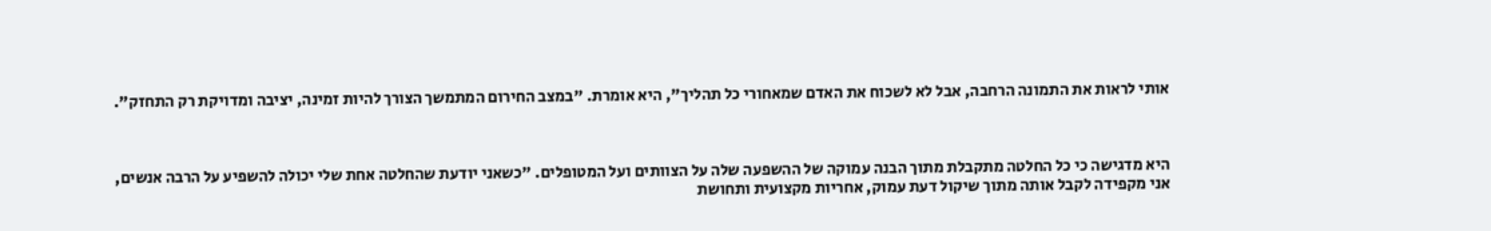אותי לראות את התמונה הרחבה, אבל לא לשכוח את האדם שמאחורי כל תהליך", היא אומרת. "במצב החירום המתמשך הצורך להיות זמינה, יציבה ומדויקת רק התחזק".



היא מדגישה כי כל החלטה מתקבלת מתוך הבנה עמוקה של ההשפעה שלה על הצוותים ועל המטופלים. "כשאני יודעת שהחלטה אחת שלי יכולה להשפיע על הרבה אנשים, אני מקפידה לקבל אותה מתוך שיקול דעת עמוק, אחריות מקצועית ותחושת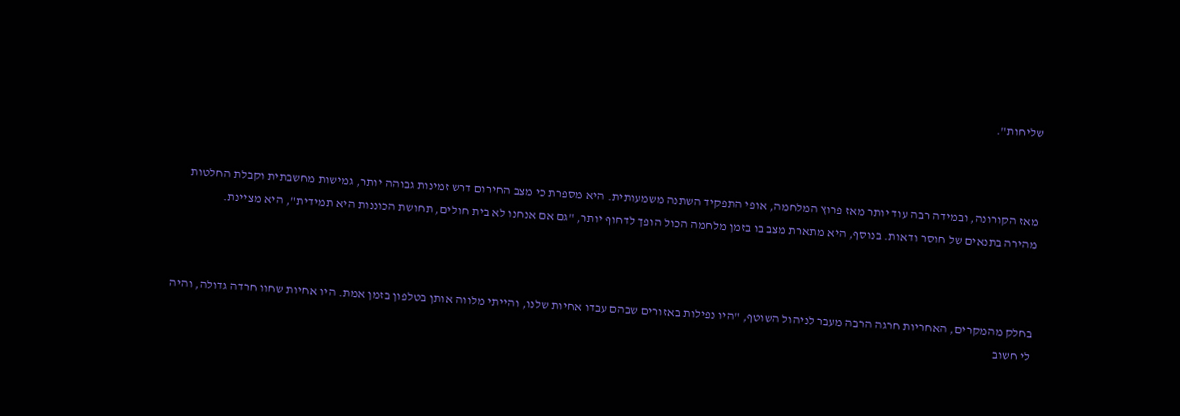שליחות".



מאז הקורונה, ובמידה רבה עוד יותר מאז פרוץ המלחמה, אופי התפקיד השתנה משמעותית. היא מספרת כי מצב החירום דרש זמינות גבוהה יותר, גמישות מחשבתית וקבלת החלטות מהירה בתנאים של חוסר ודאות. בנוסף, היא מתארת מצב בו בזמן מלחמה הכול הופך לדחוף יותר, "גם אם אנחנו לא בית חולים, תחושת הכוננות היא תמידית", היא מציינת.



בחלק מהמקרים, האחריות חרגה הרבה מעבר לניהול השוטף, "היו נפילות באזורים שבהם עבדו אחיות שלנו, והייתי מלווה אותן בטלפון בזמן אמת. היו אחיות שחוו חרדה גדולה, והיה לי חשוב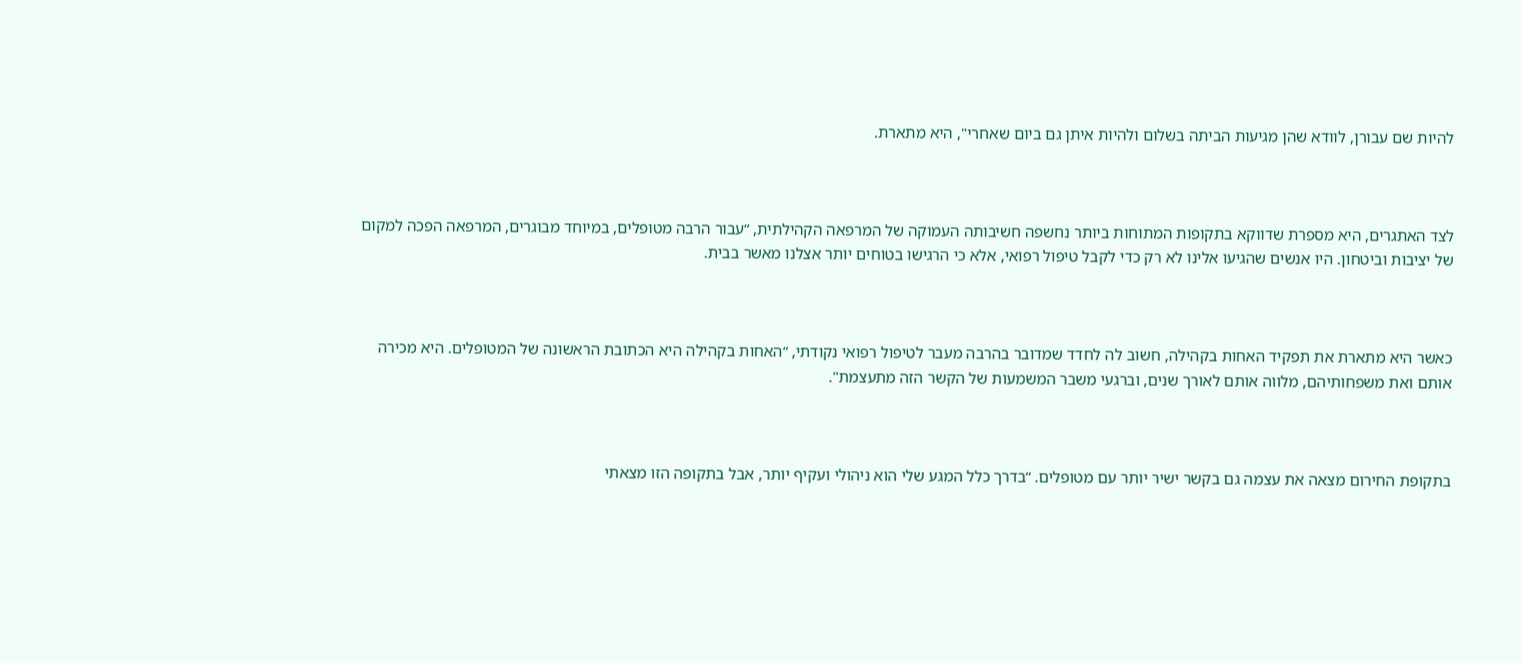להיות שם עבורן, לוודא שהן מגיעות הביתה בשלום ולהיות איתן גם ביום שאחרי", היא מתארת.



לצד האתגרים, היא מספרת שדווקא בתקופות המתוחות ביותר נחשפה חשיבותה העמוקה של המרפאה הקהילתית, “עבור הרבה מטופלים, במיוחד מבוגרים, המרפאה הפכה למקום של יציבות וביטחון. היו אנשים שהגיעו אלינו לא רק כדי לקבל טיפול רפואי, אלא כי הרגישו בטוחים יותר אצלנו מאשר בבית.



כאשר היא מתארת את תפקיד האחות בקהילה, חשוב לה לחדד שמדובר בהרבה מעבר לטיפול רפואי נקודתי, “האחות בקהילה היא הכתובת הראשונה של המטופלים. היא מכירה אותם ואת משפחותיהם, מלווה אותם לאורך שנים, וברגעי משבר המשמעות של הקשר הזה מתעצמת".



בתקופת החירום מצאה את עצמה גם בקשר ישיר יותר עם מטופלים. “בדרך כלל המגע שלי הוא ניהולי ועקיף יותר, אבל בתקופה הזו מצאתי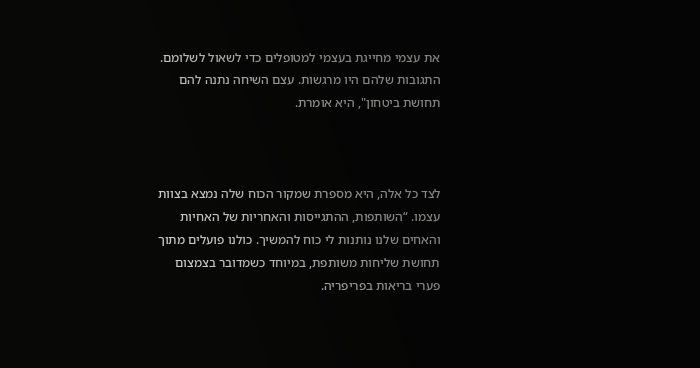את עצמי מחייגת בעצמי למטופלים כדי לשאול לשלומם. התגובות שלהם היו מרגשות. עצם השיחה נתנה להם תחושת ביטחון", היא אומרת.



לצד כל אלה, היא מספרת שמקור הכוח שלה נמצא בצוות עצמו. “השותפות, ההתגייסות והאחריות של האחיות והאחים שלנו נותנות לי כוח להמשיך. כולנו פועלים מתוך תחושת שליחות משותפת, במיוחד כשמדובר בצמצום פערי בריאות בפריפריה.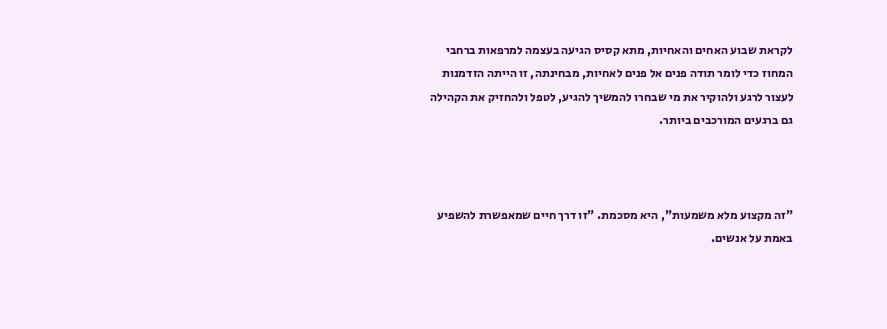לקראת שבוע האחים והאחיות, מתא קסיס הגיעה בעצמה למרפאות ברחבי המחוז כדי לומר תודה פנים אל פנים לאחיות, מבחינתה, זו הייתה הזדמנות לעצור לרגע ולהוקיר את מי שבחרו להמשיך להגיע, לטפל ולהחזיק את הקהילה גם ברגעים המורכבים ביותר.



"זה מקצוע מלא משמעות", היא מסכמת. "זו דרך חיים שמאפשרת להשפיע באמת על אנשים.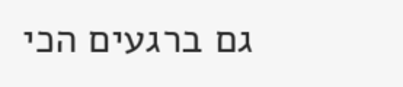גם ברגעים הכי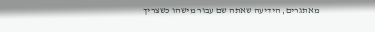מאתגרים, הידיעה שאתה שם עבור מישהו כשצריך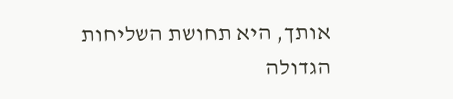אותך, היא תחושת השליחות הגדולה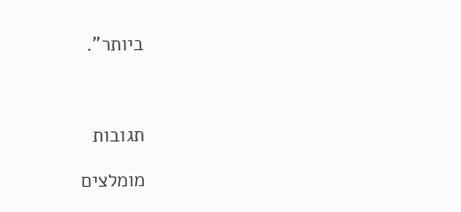ביותר".



תגובות

מומלצים